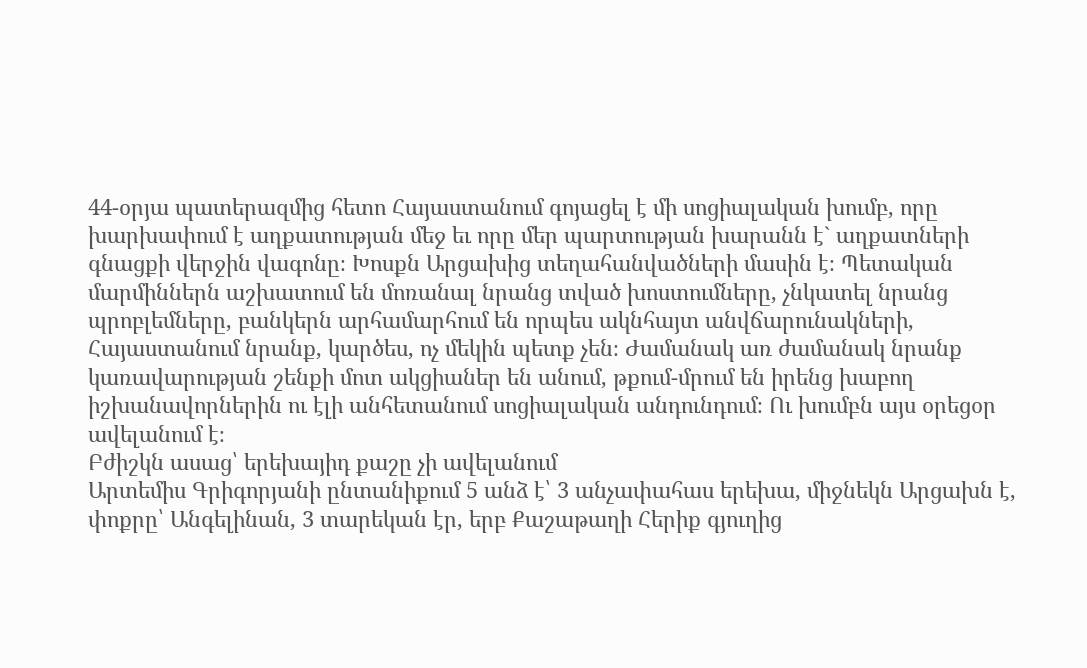44-օրյա պատերազմից հետո Հայաստանում գոյացել է մի սոցիալական խումբ, որը խարխափում է աղքատության մեջ եւ որը մեր պարտության խարանն է` աղքատների գնացքի վերջին վագոնը։ Խոսքն Արցախից տեղահանվածների մասին է։ Պետական մարմիններն աշխատում են մոռանալ նրանց տված խոստումները, չնկատել նրանց պրոբլեմները, բանկերն արհամարհում են որպես ակնհայտ անվճարունակների, Հայաստանում նրանք, կարծես, ոչ մեկին պետք չեն։ Ժամանակ առ ժամանակ նրանք կառավարության շենքի մոտ ակցիաներ են անում, թքում-մրում են իրենց խաբող իշխանավորներին ու էլի անհետանում սոցիալական անդունդում։ Ու խումբն այս օրեցօր ավելանում է։
Բժիշկն ասաց՝ երեխայիդ քաշը չի ավելանում
Արտեմիս Գրիգորյանի ընտանիքում 5 անձ է՝ 3 անչափահաս երեխա, միջնեկն Արցախն է, փոքրը՝ Անգելինան, 3 տարեկան էր, երբ Քաշաթաղի Հերիք գյուղից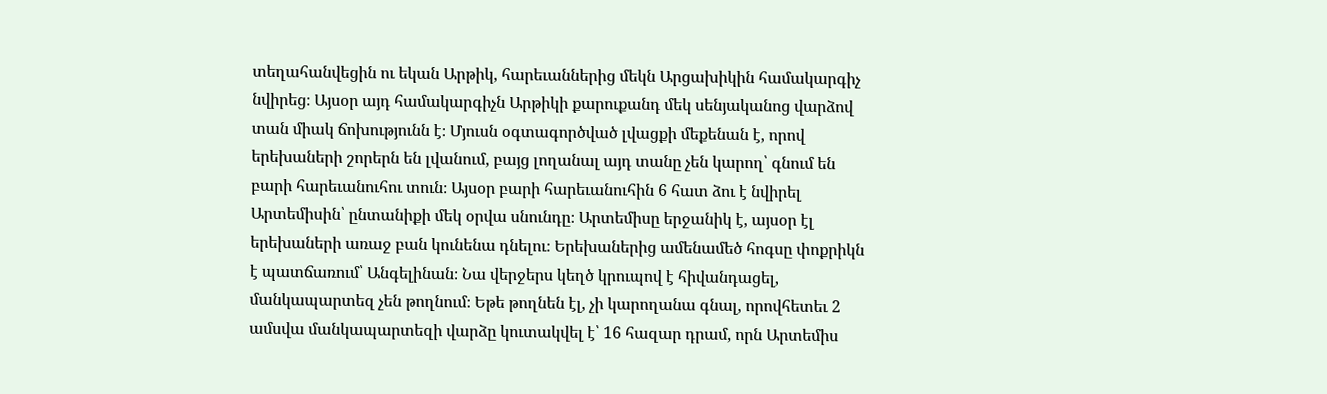տեղահանվեցին ու եկան Արթիկ, հարեւաններից մեկն Արցախիկին համակարգիչ նվիրեց։ Այսօր այդ համակարգիչն Արթիկի քարուքանդ մեկ սենյականոց վարձով տան միակ ճոխությունն է։ Մյուսն օգտագործված լվացքի մեքենան է, որով երեխաների շորերն են լվանում, բայց լողանալ այդ տանը չեն կարող՝ գնում են բարի հարեւանուհու տուն։ Այսօր բարի հարեւանուհին 6 հատ ձու է նվիրել Արտեմիսին՝ ընտանիքի մեկ օրվա սնունդը։ Արտեմիսը երջանիկ է, այսօր էլ երեխաների առաջ բան կունենա դնելու։ Երեխաներից ամենամեծ հոգսը փոքրիկն է պատճառում՝ Անգելինան։ Նա վերջերս կեղծ կրուպով է հիվանդացել, մանկապարտեզ չեն թողնում։ Եթե թողնեն էլ, չի կարողանա գնալ, որովհետեւ 2 ամսվա մանկապարտեզի վարձը կուտակվել է՝ 16 հազար դրամ, որն Արտեմիս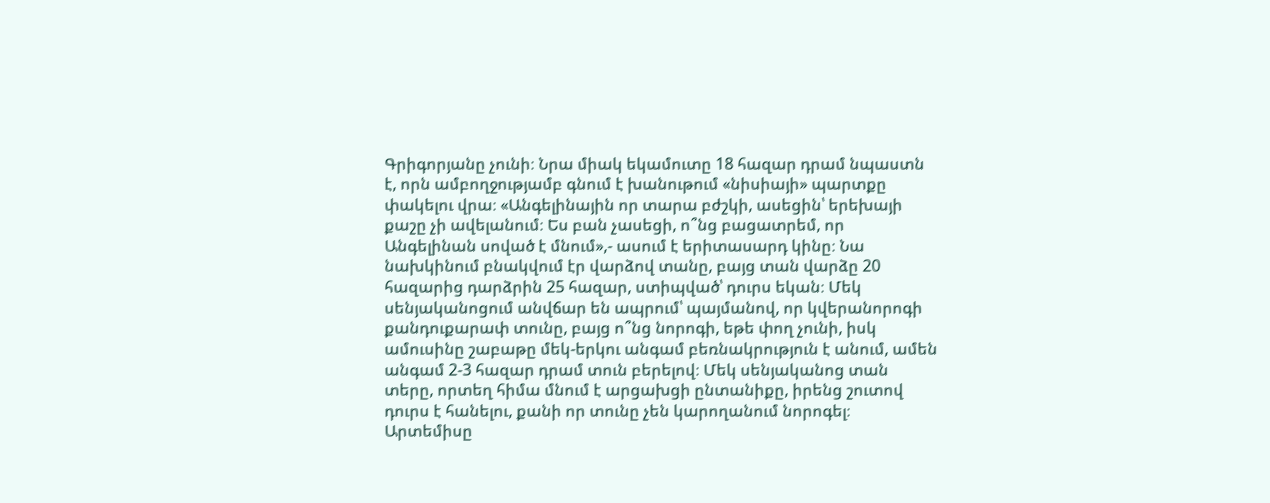Գրիգորյանը չունի։ Նրա միակ եկամուտը 18 հազար դրամ նպաստն է, որն ամբողջությամբ գնում է խանութում «նիսիայի» պարտքը փակելու վրա։ «Անգելինային որ տարա բժշկի, ասեցին՝ երեխայի քաշը չի ավելանում։ Ես բան չասեցի, ո՞նց բացատրեմ, որ Անգելինան սոված է մնում»,- ասում է երիտասարդ կինը։ Նա նախկինում բնակվում էր վարձով տանը, բայց տան վարձը 20 հազարից դարձրին 25 հազար, ստիպված՝ դուրս եկան։ Մեկ սենյականոցում անվճար են ապրում՝ պայմանով, որ կվերանորոգի քանդուքարափ տունը, բայց ո՞նց նորոգի, եթե փող չունի, իսկ ամուսինը շաբաթը մեկ-երկու անգամ բեռնակրություն է անում, ամեն անգամ 2-3 հազար դրամ տուն բերելով։ Մեկ սենյականոց տան տերը, որտեղ հիմա մնում է արցախցի ընտանիքը, իրենց շուտով դուրս է հանելու, քանի որ տունը չեն կարողանում նորոգել։ Արտեմիսը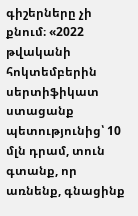գիշերները չի քնում։ «2022 թվականի հոկտեմբերին սերտիֆիկատ ստացանք պետությունից՝ 10 մլն դրամ, տուն գտանք, որ առնենք, գնացինք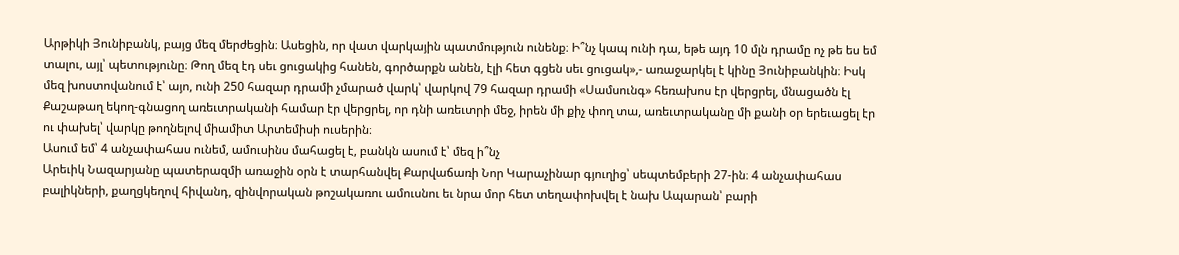Արթիկի Յունիբանկ, բայց մեզ մերժեցին։ Ասեցին, որ վատ վարկային պատմություն ունենք։ Ի՞նչ կապ ունի դա, եթե այդ 10 մլն դրամը ոչ թե ես եմ տալու, այլ՝ պետությունը։ Թող մեզ էդ սեւ ցուցակից հանեն, գործարքն անեն, էլի հետ գցեն սեւ ցուցակ»,- առաջարկել է կինը Յունիբանկին։ Իսկ մեզ խոստովանում է՝ այո, ունի 250 հազար դրամի չմարած վարկ՝ վարկով 79 հազար դրամի «Սամսունգ» հեռախոս էր վերցրել, մնացածն էլ Քաշաթաղ եկող-գնացող առեւտրականի համար էր վերցրել, որ դնի առեւտրի մեջ, իրեն մի քիչ փող տա, առեւտրականը մի քանի օր երեւացել էր ու փախել՝ վարկը թողնելով միամիտ Արտեմիսի ուսերին։
Ասում եմ՝ 4 անչափահաս ունեմ, ամուսինս մահացել է, բանկն ասում է՝ մեզ ի՞նչ
Արեւիկ Նազարյանը պատերազմի առաջին օրն է տարհանվել Քարվաճառի Նոր Կարաչինար գյուղից՝ սեպտեմբերի 27-ին։ 4 անչափահաս բալիկների, քաղցկեղով հիվանդ, զինվորական թոշակառու ամուսնու եւ նրա մոր հետ տեղափոխվել է նախ Ապարան՝ բարի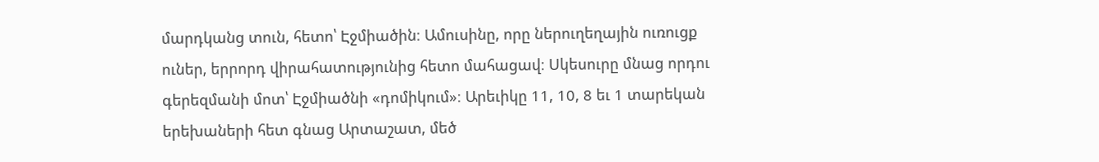մարդկանց տուն, հետո՝ Էջմիածին։ Ամուսինը, որը ներուղեղային ուռուցք ուներ, երրորդ վիրահատությունից հետո մահացավ։ Սկեսուրը մնաց որդու գերեզմանի մոտ՝ Էջմիածնի «դոմիկում»։ Արեւիկը 11, 10, 8 եւ 1 տարեկան երեխաների հետ գնաց Արտաշատ, մեծ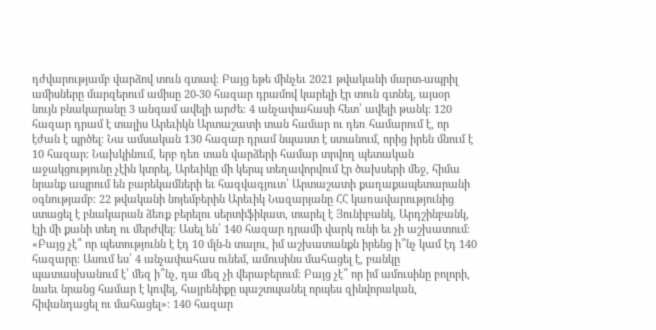դժվարությամբ վարձով տուն գտավ։ Բայց եթե մինչեւ 2021 թվականի մարտ-ապրիլ ամիսները մարզերում ամիսը 20-30 հազար դրամով կարելի էր տուն գտնել, այսօր նույն բնակարանը 3 անգամ ավելի արժե։ 4 անչափահասի հետ՝ ավելի թանկ։ 120 հազար դրամ է տալիս Արեւիկն Արտաշատի տան համար ու դեռ համարում է, որ էժան է պրծել։ Նա ամսական 130 հազար դրամ նպաստ է ստանում, որից իրեն մնում է 10 հազար։ Նախկինում, երբ դեռ տան վարձերի համար տրվող պետական աջակցությունը չէին կտրել, Արեւիկը մի կերպ տեղավորվում էր ծախսերի մեջ, հիմա նրանք ապրում են բարեկամների եւ հազվագյուտ՝ Արտաշատի քաղաքապետարանի օգնությամբ։ 22 թվականի նոյեմբերին Արեւիկ Նազարյանը ՀՀ կառավարությունից ստացել է բնակարան ձեռք բերելու սերտիֆիկատ, տարել է Յունիբանկ, Արդշինբանկ, էլի մի քանի տեղ ու մերժվել։ Ասել են՝ 140 հազար դրամի վարկ ունի եւ չի աշխատում։ «Բայց չէ՞ որ պետությունն է էդ 10 մլն-ն տալու, իմ աշխատանքն իրենց ի՞նչ կամ էդ 140 հազարը։ Ասում ես՝ 4 անչափահաս ունեմ, ամուսինս մահացել է, բանկը պատասխանում է՝ մեզ ի՞նչ, դա մեզ չի վերաբերում։ Բայց չէ՞ որ իմ ամուսինը բոլորի, նաեւ նրանց համար է կռվել, հայրենիքը պաշտպանել որպես զինվորական, հիվանդացել ու մահացել»։ 140 հազար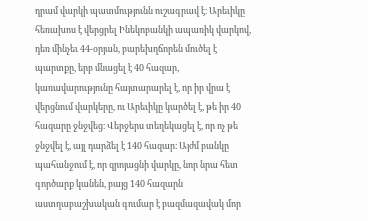դրամ վարկի պատմությունն ուշագրավ է։ Արեւիկը հեռախոս է վերցրել Ինեկոբանկի ապառիկ վարկով, դեռ մինչեւ 44-օրյան, բարեխղճորեն մուծել է պարտքը, երբ մնացել է 40 հազար, կառավարությունը հայտարարել է, որ իր վրա է վերցնում վարկերը, ու Արեւիկը կարծել է, թե իր 40 հազարը ջնջվեց։ Վերջերս տեղեկացել է, որ ոչ թե ջնջվել է, այլ դարձել է 140 հազար։ Այժմ բանկը պահանջում է, որ զրոյացնի վարկը, նոր նրա հետ գործարք կանեն, բայց 140 հազարն աստղաբաշխական գումար է բազմազավակ մոր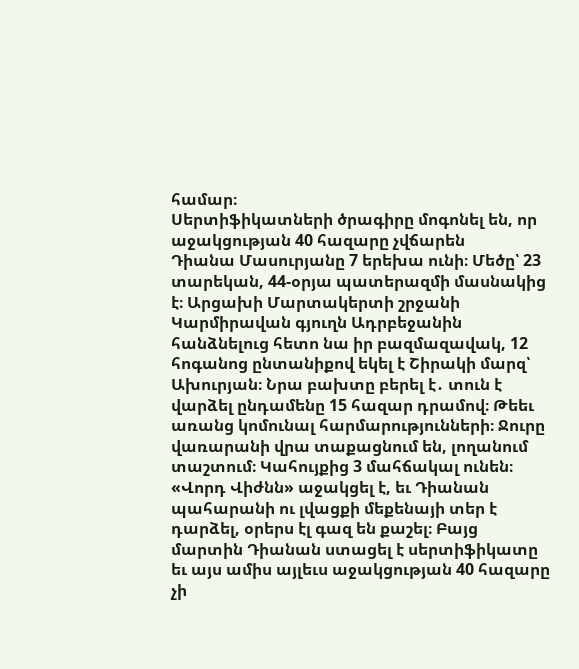համար։
Սերտիֆիկատների ծրագիրը մոգոնել են, որ աջակցության 40 հազարը չվճարեն
Դիանա Մասուրյանը 7 երեխա ունի։ Մեծը՝ 23 տարեկան, 44-օրյա պատերազմի մասնակից է։ Արցախի Մարտակերտի շրջանի Կարմիրավան գյուղն Ադրբեջանին հանձնելուց հետո նա իր բազմազավակ, 12 հոգանոց ընտանիքով եկել է Շիրակի մարզ՝ Ախուրյան։ Նրա բախտը բերել է․ տուն է վարձել ընդամենը 15 հազար դրամով։ Թեեւ առանց կոմունալ հարմարությունների։ Ջուրը վառարանի վրա տաքացնում են, լողանում տաշտում։ Կահույքից 3 մահճակալ ունեն։ «Վորդ Վիժնն» աջակցել է, եւ Դիանան պահարանի ու լվացքի մեքենայի տեր է դարձել, օրերս էլ գազ են քաշել։ Բայց մարտին Դիանան ստացել է սերտիֆիկատը եւ այս ամիս այլեւս աջակցության 40 հազարը չի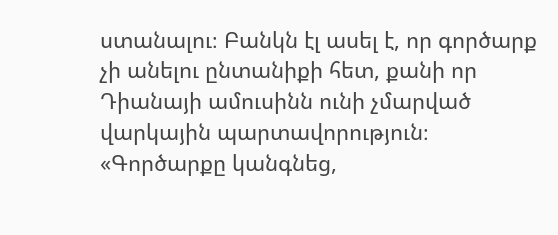ստանալու։ Բանկն էլ ասել է, որ գործարք չի անելու ընտանիքի հետ, քանի որ Դիանայի ամուսինն ունի չմարված վարկային պարտավորություն։ «Գործարքը կանգնեց,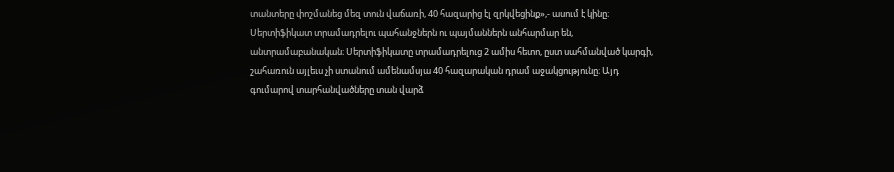տանտերը փոշմանեց մեզ տուն վաճառի, 40 հազարից էլ զրկվեցինք»,- ասում է կինը։
Սերտիֆիկատ տրամադրելու պահանջներն ու պայմաններն անհարմար են, անտրամաբանական։ Սերտիֆիկատը տրամադրելուց 2 ամիս հետո, ըստ սահմանված կարգի, շահառուն այլեւս չի ստանում ամենամսյա 40 հազարական դրամ աջակցությունը։ Այդ գումարով տարհանվածները տան վարձ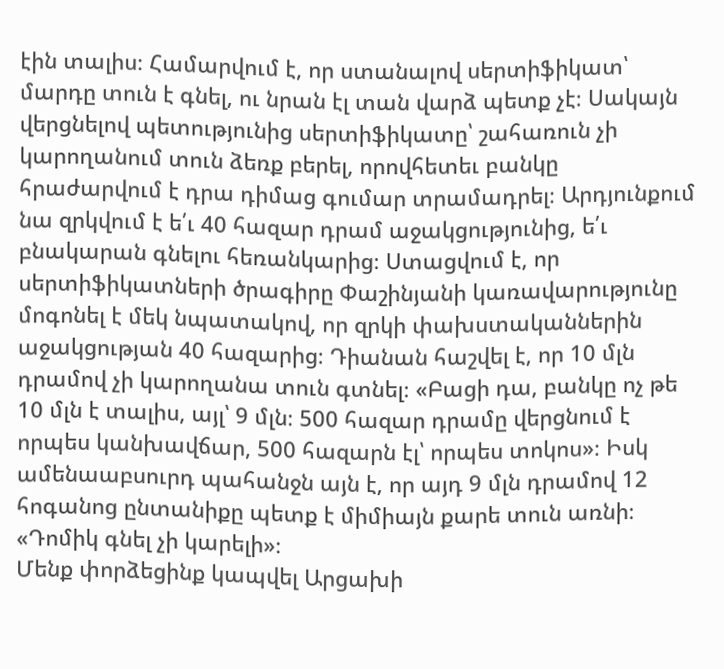էին տալիս։ Համարվում է, որ ստանալով սերտիֆիկատ՝ մարդը տուն է գնել, ու նրան էլ տան վարձ պետք չէ։ Սակայն վերցնելով պետությունից սերտիֆիկատը՝ շահառուն չի կարողանում տուն ձեռք բերել, որովհետեւ բանկը հրաժարվում է դրա դիմաց գումար տրամադրել։ Արդյունքում նա զրկվում է ե՛ւ 40 հազար դրամ աջակցությունից, ե՛ւ բնակարան գնելու հեռանկարից։ Ստացվում է, որ սերտիֆիկատների ծրագիրը Փաշինյանի կառավարությունը մոգոնել է մեկ նպատակով, որ զրկի փախստականներին աջակցության 40 հազարից։ Դիանան հաշվել է, որ 10 մլն դրամով չի կարողանա տուն գտնել։ «Բացի դա, բանկը ոչ թե 10 մլն է տալիս, այլ՝ 9 մլն։ 500 հազար դրամը վերցնում է որպես կանխավճար, 500 հազարն էլ՝ որպես տոկոս»։ Իսկ ամենաաբսուրդ պահանջն այն է, որ այդ 9 մլն դրամով 12 հոգանոց ընտանիքը պետք է միմիայն քարե տուն առնի։ «Դոմիկ գնել չի կարելի»։
Մենք փորձեցինք կապվել Արցախի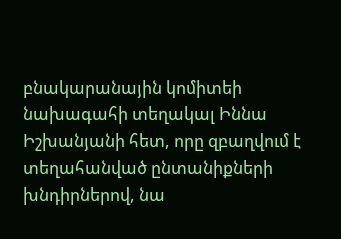բնակարանային կոմիտեի նախագահի տեղակալ Իննա Իշխանյանի հետ, որը զբաղվում է տեղահանված ընտանիքների խնդիրներով, նա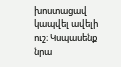խոստացավ կապվել ավելի ուշ։ Կսպասենք նրա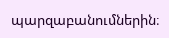պարզաբանումներին։